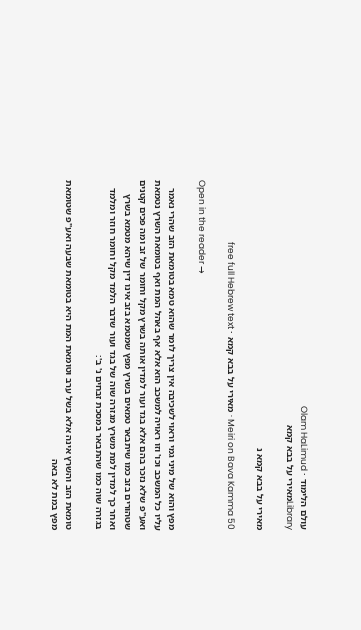עולם הלימוד · Olam HaLimud
Libraryמאירי על בבא קמא

מאירי על בבא קמא נ

Meiri on Bava Kamma 50 · מאירי על בבא קמא · free full Hebrew text

Open in the reader →

מפץ והוא של מיני גמי וראוי לשכיבה אין צריך לומר שהוא טמא בטומאת הזב שהרי נאמר עליו כל המשכב וכו' וזו ראויה למשכב הוא אלא אף באהל המת ואף בטומאת השרץ נטמאת ואע"פ שלא נזכר בהם אלא בגד ועור למדין אותה בשרץ מקל וחומר של זב ומה פכים קטנים שטהורים בזב כמו שיתבאר טמאים בשרץ מפץ שמטמא בזב אינו דין שיהא מטמא בשרץ ואחר כך למדין למת משרץ מגזרה שוה של בגד ועור שדבר הלמד מקל וחומר חוזר ומלמד בגזרה שוה כמו שהתבאר במסכת זבחים נ' ב':

טומאת הזב והשרץ אינה אלא בשל ערב וטומאת המת היא בטומאת שבעה ואע"פ שטומאת מפץ במת לא באה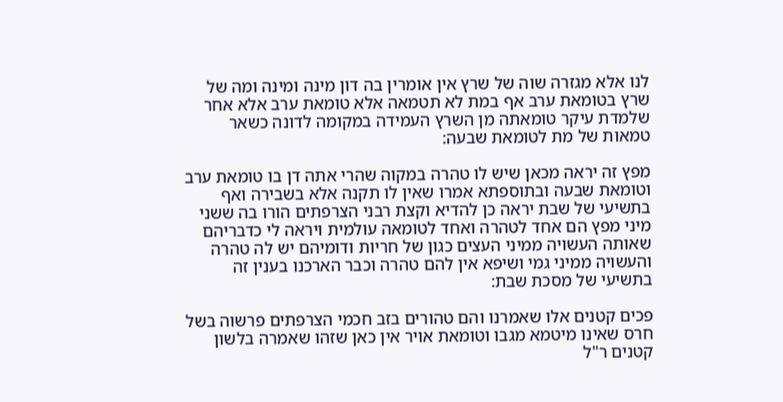לנו אלא מגזרה שוה של שרץ אין אומרין בה דון מינה ומינה ומה של שרץ בטומאת ערב אף במת לא תטמאה אלא טומאת ערב אלא אחר שלמדת עיקר טומאתה מן השרץ העמידה במקומה לדונה כשאר טמאות של מת לטומאת שבעה:

מפץ זה יראה מכאן שיש לו טהרה במקוה שהרי אתה דן בו טומאת ערב וטומאת שבעה ובתוספתא אמרו שאין לו תקנה אלא בשבירה ואף בתשיעי של שבת יראה כן להדיא וקצת רבני הצרפתים הורו בה ששני מיני מפץ הם אחד לטהרה ואחד לטומאה עולמית ויראה לי כדבריהם שאותה העשויה ממיני העצים כגון של חריות ודומיהם יש לה טהרה והעשויה ממיני גמי ושיפא אין להם טהרה וכבר הארכנו בענין זה בתשיעי של מסכת שבת:

פכים קטנים אלו שאמרנו והם טהורים בזב חכמי הצרפתים פרשוה בשל חרס שאינו מיטמא מגבו וטומאת אויר אין כאן שזהו שאמרה בלשון קטנים ר"ל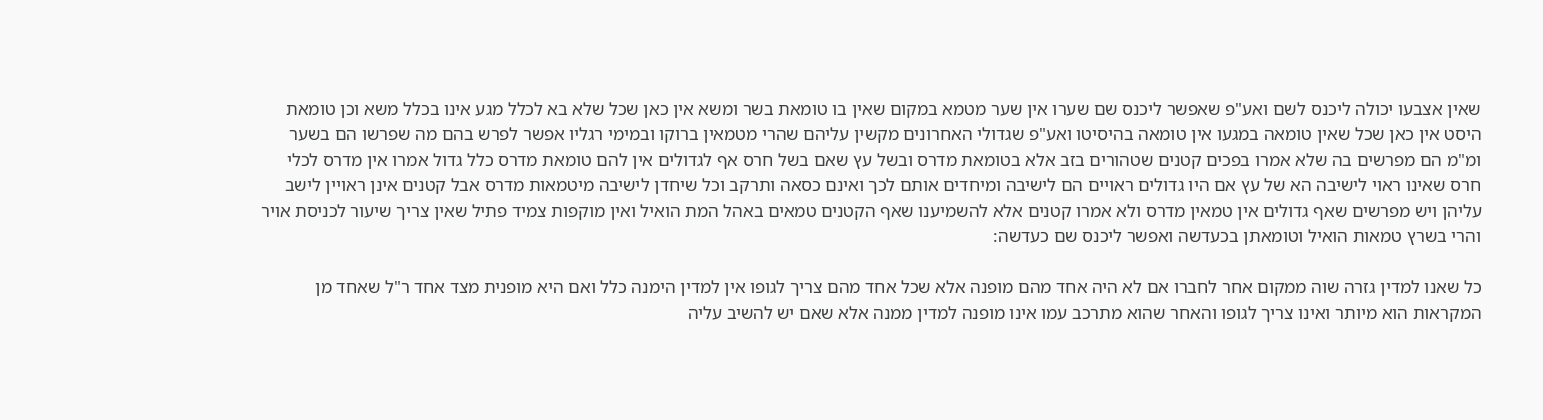שאין אצבעו יכולה ליכנס לשם ואע"פ שאפשר ליכנס שם שערו אין שער מטמא במקום שאין בו טומאת בשר ומשא אין כאן שכל שלא בא לכלל מגע אינו בכלל משא וכן טומאת היסט אין כאן שכל שאין טומאה במגעו אין טומאה בהיסיטו ואע"פ שגדולי האחרונים מקשין עליהם שהרי מטמאין ברוקו ובמימי רגליו אפשר לפרש בהם מה שפרשו הם בשער ומ"מ הם מפרשים בה שלא אמרו בפכים קטנים שטהורים בזב אלא בטומאת מדרס ובשל עץ שאם בשל חרס אף לגדולים אין להם טומאת מדרס כלל גדול אמרו אין מדרס לכלי חרס שאינו ראוי לישיבה הא של עץ אם היו גדולים ראויים הם לישיבה ומיחדים אותם לכך ואינם כסאה ותרקב וכל שיחדן לישיבה מיטמאות מדרס אבל קטנים אינן ראויין לישב עליהן ויש מפרשים שאף גדולים אין טמאין מדרס ולא אמרו קטנים אלא להשמיענו שאף הקטנים טמאים באהל המת הואיל ואין מוקפות צמיד פתיל שאין צריך שיעור לכניסת אויר והרי בשרץ טמאות הואיל וטומאתן בכעדשה ואפשר ליכנס שם כעדשה:

כל שאנו למדין גזרה שוה ממקום אחר לחברו אם לא היה אחד מהם מופנה אלא שכל אחד מהם צריך לגופו אין למדין הימנה כלל ואם היא מופנית מצד אחד ר"ל שאחד מן המקראות הוא מיותר ואינו צריך לגופו והאחר שהוא מתרכב עמו אינו מופנה למדין ממנה אלא שאם יש להשיב עליה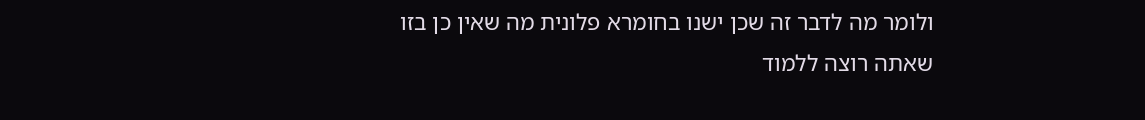ולומר מה לדבר זה שכן ישנו בחומרא פלונית מה שאין כן בזו שאתה רוצה ללמוד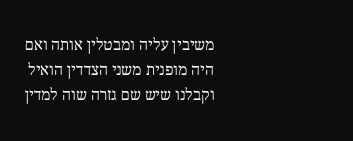משיבין עליה ומבטלין אותה ואם היה מופנית משני הצדדין הואיל וקבלנו שיש שם גזרה שוה למדין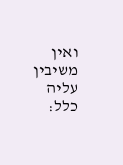ואין משיבין עליה כלל: